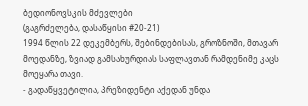ბედიონოვსკის მძევლები
(გაგრძელება, დასაწყისი #20-21)
1994 წლის 22 დეკემბერს, შებინდებისას, გროზნოში, მთავარ მოედანზე, ზვიად გამსახურდიას საფლავთან რამდენიმე კაცს მოეყარა თავი.
- გადაწყვეტილია, პრეზიდენტი აქედან უნდა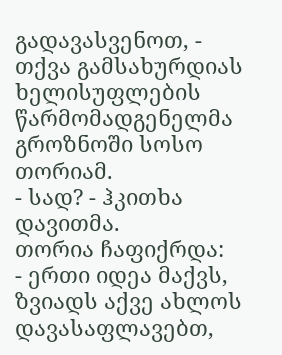გადავასვენოთ, - თქვა გამსახურდიას ხელისუფლების წარმომადგენელმა გროზნოში სოსო თორიამ.
- სად? - ჰკითხა დავითმა.
თორია ჩაფიქრდა:
- ერთი იდეა მაქვს, ზვიადს აქვე ახლოს დავასაფლავებთ,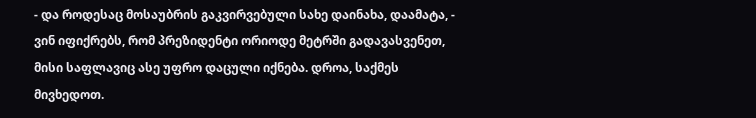- და როდესაც მოსაუბრის გაკვირვებული სახე დაინახა, დაამატა, - ვინ იფიქრებს, რომ პრეზიდენტი ორიოდე მეტრში გადავასვენეთ, მისი საფლავიც ასე უფრო დაცული იქნება. დროა, საქმეს მივხედოთ.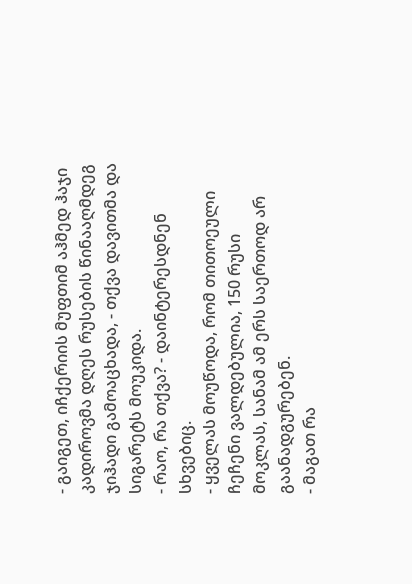- გაიგეთ, იჩქერიის მუფთიმ აჰმედ ჰაჯი კადიროვმა დღეს რუსების წინააღმდეგ ჯიჰადი გამოაცხადა, - თქვა დავითმა და სიგარეტს მოუკიდა.
- რაო, რა თქვა? - დაინტერესდნენ სხვებიც.
- ყველას მოუწოდა, რომ თითოეული ჩეჩენი ვალდებულია, 150 რუსი მოკლას, სანამ ამ ერს საერთოდ არ გაანადგურებენ.
- მაგათ რა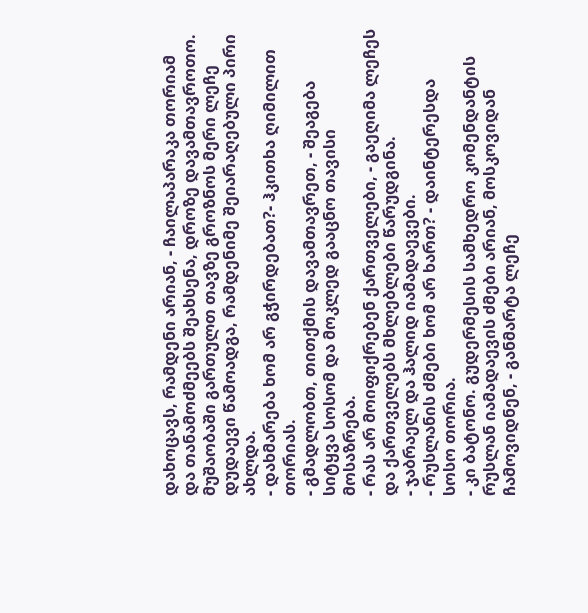დახოცავს, რამდენი არიან, - ჩაილაპარაკა თორიამ და თანამოძმეებს შეახსენა, დროზე დავამთავროთო.
მუშაობაში გართულთ თავზე გროზნოს მერი ლეჩე დუდაევი წამოადგა, რამდენიმე შეიარაღებული პირი ახლდა.
- დახმარება ხომ არ გჭირდებათ?- ჰკითხა ღიმილით თორიას.
- გმადლობთ, თითქმის დავამთავრეთ, - შეაგება სიტყვა სოსომ და მოკლედ გააცნო თავისი მოსაზრება.
- რას არ მოიფიქრებენ ქართველები, - გაეღიმა ლეჩეს და ქართველებს მხლებლები წარუდგინა.
- ჯაბრაელ და ჰალიდ იამადაევები.
- რუსლანის ძმები ხომ არ ხართ? - დაინტერესდა სოსო თორია.
- კი ბატონო. გუდერმესის სამხედრო კომენდანტის რუსლან იამადაევის ძმები არიან, მოსკოვიდან ჩამოვიდნენ, - განმარტა ლეჩე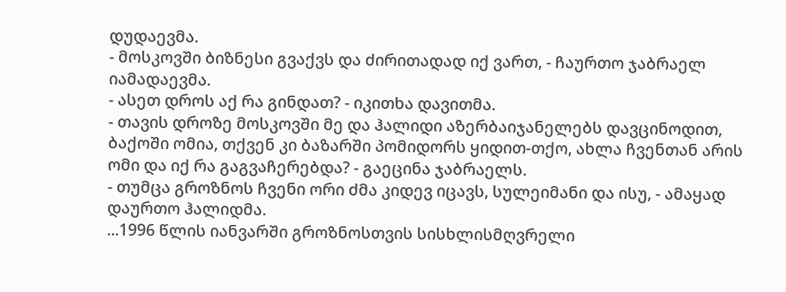დუდაევმა.
- მოსკოვში ბიზნესი გვაქვს და ძირითადად იქ ვართ, - ჩაურთო ჯაბრაელ იამადაევმა.
- ასეთ დროს აქ რა გინდათ? - იკითხა დავითმა.
- თავის დროზე მოსკოვში მე და ჰალიდი აზერბაიჯანელებს დავცინოდით, ბაქოში ომია, თქვენ კი ბაზარში პომიდორს ყიდით-თქო, ახლა ჩვენთან არის ომი და იქ რა გაგვაჩერებდა? - გაეცინა ჯაბრაელს.
- თუმცა გროზნოს ჩვენი ორი ძმა კიდევ იცავს, სულეიმანი და ისუ, - ამაყად დაურთო ჰალიდმა.
...1996 წლის იანვარში გროზნოსთვის სისხლისმღვრელი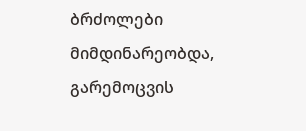ბრძოლები მიმდინარეობდა, გარემოცვის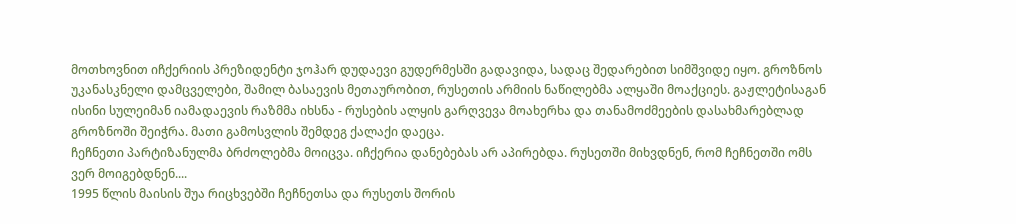მოთხოვნით იჩქერიის პრეზიდენტი ჯოჰარ დუდაევი გუდერმესში გადავიდა, სადაც შედარებით სიმშვიდე იყო. გროზნოს უკანასკნელი დამცველები, შამილ ბასაევის მეთაურობით, რუსეთის არმიის ნაწილებმა ალყაში მოაქციეს. გაჟლეტისაგან ისინი სულეიმან იამადაევის რაზმმა იხსნა - რუსების ალყის გარღვევა მოახერხა და თანამოძმეების დასახმარებლად გროზნოში შეიჭრა. მათი გამოსვლის შემდეგ ქალაქი დაეცა.
ჩეჩნეთი პარტიზანულმა ბრძოლებმა მოიცვა. იჩქერია დანებებას არ აპირებდა. რუსეთში მიხვდნენ, რომ ჩეჩნეთში ომს ვერ მოიგებდნენ....
1995 წლის მაისის შუა რიცხვებში ჩეჩნეთსა და რუსეთს შორის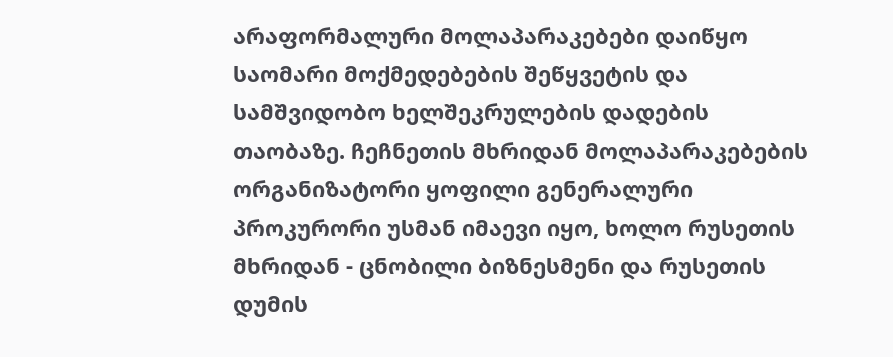არაფორმალური მოლაპარაკებები დაიწყო საომარი მოქმედებების შეწყვეტის და სამშვიდობო ხელშეკრულების დადების თაობაზე. ჩეჩნეთის მხრიდან მოლაპარაკებების ორგანიზატორი ყოფილი გენერალური პროკურორი უსმან იმაევი იყო, ხოლო რუსეთის მხრიდან - ცნობილი ბიზნესმენი და რუსეთის დუმის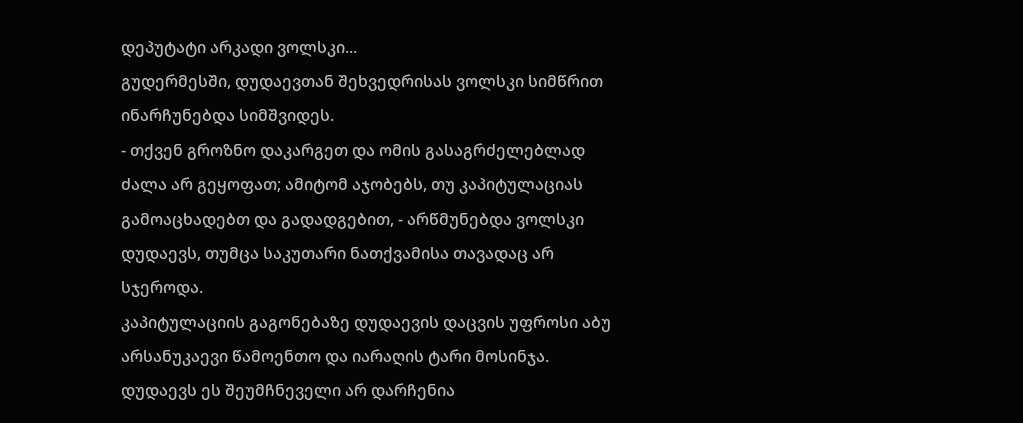დეპუტატი არკადი ვოლსკი...
გუდერმესში, დუდაევთან შეხვედრისას ვოლსკი სიმწრით ინარჩუნებდა სიმშვიდეს.
- თქვენ გროზნო დაკარგეთ და ომის გასაგრძელებლად ძალა არ გეყოფათ; ამიტომ აჯობებს, თუ კაპიტულაციას გამოაცხადებთ და გადადგებით, - არწმუნებდა ვოლსკი დუდაევს, თუმცა საკუთარი ნათქვამისა თავადაც არ სჯეროდა.
კაპიტულაციის გაგონებაზე დუდაევის დაცვის უფროსი აბუ არსანუკაევი წამოენთო და იარაღის ტარი მოსინჯა. დუდაევს ეს შეუმჩნეველი არ დარჩენია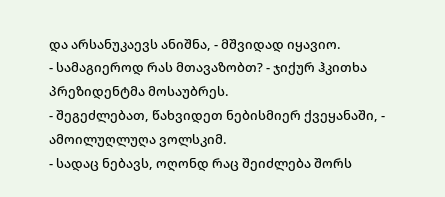და არსანუკაევს ანიშნა, - მშვიდად იყავიო.
- სამაგიეროდ რას მთავაზობთ? - ჯიქურ ჰკითხა პრეზიდენტმა მოსაუბრეს.
- შეგეძლებათ, წახვიდეთ ნებისმიერ ქვეყანაში, - ამოილუღლუღა ვოლსკიმ.
- სადაც ნებავს, ოღონდ რაც შეიძლება შორს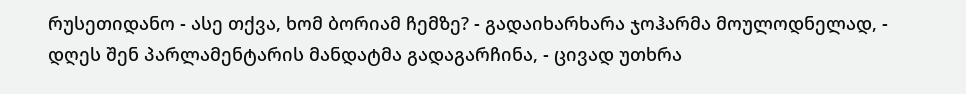რუსეთიდანო - ასე თქვა, ხომ ბორიამ ჩემზე? - გადაიხარხარა ჯოჰარმა მოულოდნელად, - დღეს შენ პარლამენტარის მანდატმა გადაგარჩინა, - ცივად უთხრა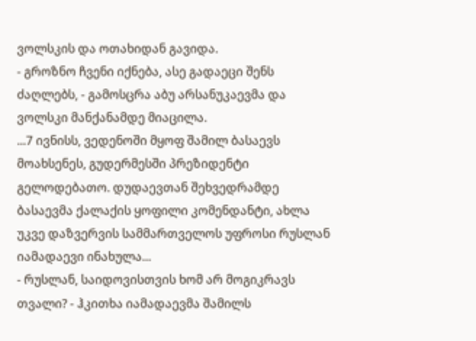ვოლსკის და ოთახიდან გავიდა.
- გროზნო ჩვენი იქნება, ასე გადაეცი შენს ძაღლებს, - გამოსცრა აბუ არსანუკაევმა და ვოლსკი მანქანამდე მიაცილა.
...7 ივნისს, ვედენოში მყოფ შამილ ბასაევს მოახსენეს, გუდერმესში პრეზიდენტი გელოდებათო. დუდაევთან შეხვედრამდე ბასაევმა ქალაქის ყოფილი კომენდანტი, ახლა უკვე დაზვერვის სამმართველოს უფროსი რუსლან იამადაევი ინახულა...
- რუსლან, საიდოვისთვის ხომ არ მოგიკრავს თვალი? - ჰკითხა იამადაევმა შამილს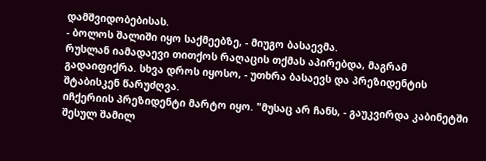დამშვიდობებისას.
- ბოლოს შალიში იყო საქმეებზე, - მიუგო ბასაევმა.
რუსლან იამადაევი თითქოს რაღაცის თქმას აპირებდა, მაგრამ გადაიფიქრა. სხვა დროს იყოსო, - უთხრა ბასაევს და პრეზიდენტის შტაბისკენ წარუძღვა.
იჩქერიის პრეზიდენტი მარტო იყო. "მუსაც არ ჩანს, - გაუკვირდა კაბინეტში შესულ შამილ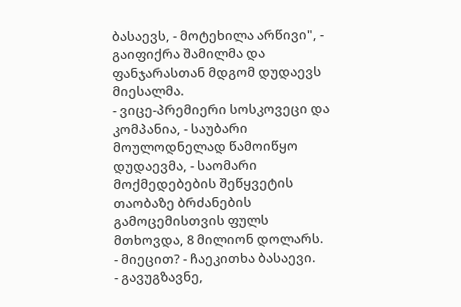ბასაევს, - მოტეხილა არწივი", - გაიფიქრა შამილმა და ფანჯარასთან მდგომ დუდაევს მიესალმა.
- ვიცე-პრემიერი სოსკოვეცი და კომპანია, - საუბარი მოულოდნელად წამოიწყო დუდაევმა, - საომარი მოქმედებების შეწყვეტის თაობაზე ბრძანების გამოცემისთვის ფულს მთხოვდა, 8 მილიონ დოლარს.
- მიეცით? - ჩაეკითხა ბასაევი.
- გავუგზავნე,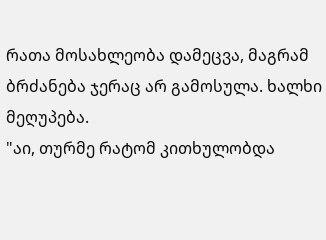რათა მოსახლეობა დამეცვა, მაგრამ ბრძანება ჯერაც არ გამოსულა. ხალხი მეღუპება.
"აი, თურმე რატომ კითხულობდა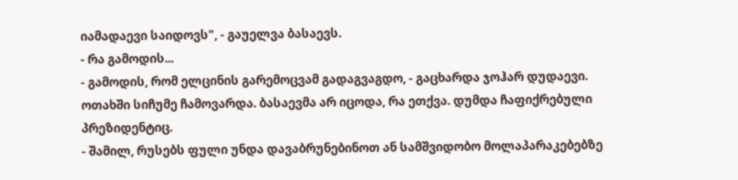იამადაევი საიდოვს", - გაუელვა ბასაევს.
- რა გამოდის...
- გამოდის, რომ ელცინის გარემოცვამ გადაგვაგდო, - გაცხარდა ჯოჰარ დუდაევი.
ოთახში სიჩუმე ჩამოვარდა. ბასაევმა არ იცოდა, რა ეთქვა. დუმდა ჩაფიქრებული პრეზიდენტიც.
- შამილ, რუსებს ფული უნდა დავაბრუნებინოთ ან სამშვიდობო მოლაპარაკებებზე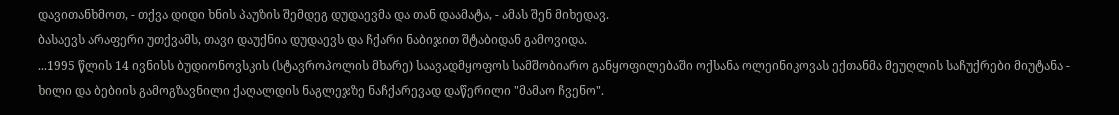დავითანხმოთ, - თქვა დიდი ხნის პაუზის შემდეგ დუდაევმა და თან დაამატა, - ამას შენ მიხედავ.
ბასაევს არაფერი უთქვამს, თავი დაუქნია დუდაევს და ჩქარი ნაბიჯით შტაბიდან გამოვიდა.
...1995 წლის 14 ივნისს ბუდიონოვსკის (სტავროპოლის მხარე) საავადმყოფოს სამშობიარო განყოფილებაში ოქსანა ოლეინიკოვას ექთანმა მეუღლის საჩუქრები მიუტანა - ხილი და ბებიის გამოგზავნილი ქაღალდის ნაგლეჯზე ნაჩქარევად დაწერილი "მამაო ჩვენო".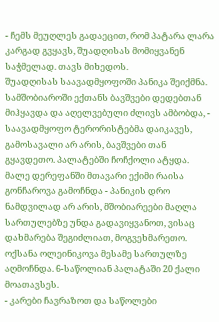- ჩემს მეუღლეს გადაეცით, რომ პატარა ლარა კარგად გვყავს, შუადღისას მომიყვანენ საჭმელად. თავს მიხედოს.
შუადღისას საავადმყოფოში პანიკა შეიქმნა. სამშობიაროში ექთანს ბავშვები დედებთან მიჰყავდა და აღელვებული ძლივს ამბობდა, - საავადმყოფო ტერორისტებმა დაიკავეს, გამოსავალი არ არის, ბავშვები თან გყავდეთო. პალატებში ჩოჩქოლი ატყდა. მალე დერეფანში მთავარი ექიმი რაისა გონჩაროვა გამოჩნდა - პანიკის დრო ნამდვილად არ არის, მშობიარეები მაღლა სართულებზე უნდა გადავიყვანოთ, ვისაც დახმარება შეგიძლიათ, მოგვეხმარეთო.
ოქსანა ოლეინიკოვა მესამე სართულზე აღმოჩნდა. 6-საწოლიან პალატაში 20 ქალი მოათავსეს.
- კარები ჩავრაზოთ და საწოლები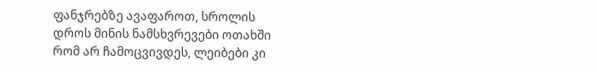ფანჯრებზე ავაფაროთ, სროლის დროს მინის ნამსხვრევები ოთახში რომ არ ჩამოცვივდეს, ლეიბები კი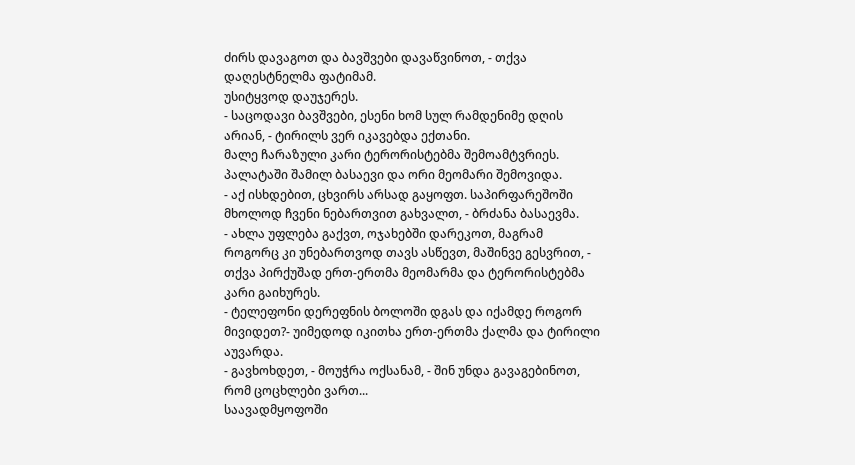ძირს დავაგოთ და ბავშვები დავაწვინოთ, - თქვა დაღესტნელმა ფატიმამ.
უსიტყვოდ დაუჯერეს.
- საცოდავი ბავშვები, ესენი ხომ სულ რამდენიმე დღის არიან, - ტირილს ვერ იკავებდა ექთანი.
მალე ჩარაზული კარი ტერორისტებმა შემოამტვრიეს. პალატაში შამილ ბასაევი და ორი მეომარი შემოვიდა.
- აქ ისხდებით, ცხვირს არსად გაყოფთ. საპირფარეშოში მხოლოდ ჩვენი ნებართვით გახვალთ, - ბრძანა ბასაევმა.
- ახლა უფლება გაქვთ, ოჯახებში დარეკოთ, მაგრამ როგორც კი უნებართვოდ თავს ასწევთ, მაშინვე გესვრით, - თქვა პირქუშად ერთ-ერთმა მეომარმა და ტერორისტებმა კარი გაიხურეს.
- ტელეფონი დერეფნის ბოლოში დგას და იქამდე როგორ მივიდეთ?- უიმედოდ იკითხა ერთ-ერთმა ქალმა და ტირილი აუვარდა.
- გავხოხდეთ, - მოუჭრა ოქსანამ, - შინ უნდა გავაგებინოთ, რომ ცოცხლები ვართ...
საავადმყოფოში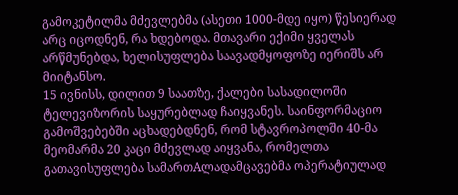გამოკეტილმა მძევლებმა (ასეთი 1000-მდე იყო) წესიერად არც იცოდნენ, რა ხდებოდა. მთავარი ექიმი ყველას არწმუნებდა, ხელისუფლება საავადმყოფოზე იერიშს არ მიიტანსო.
15 ივნისს, დილით 9 საათზე, ქალები სასადილოში ტელევიზორის საყურებლად ჩაიყვანეს. საინფორმაციო გამოშვებებში აცხადებდნენ, რომ სტავროპოლში 40-მა მეომარმა 20 კაცი მძევლად აიყვანა, რომელთა გათავისუფლება სამართAლადამცავებმა ოპერატიულად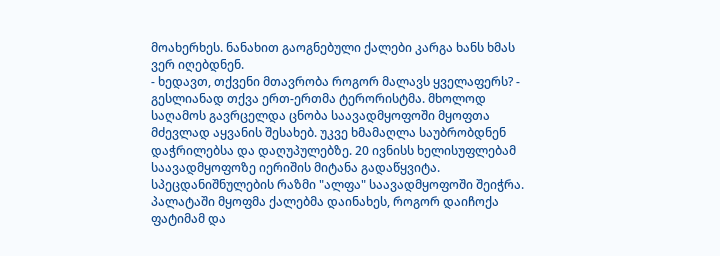მოახერხეს. ნანახით გაოგნებული ქალები კარგა ხანს ხმას ვერ იღებდნენ.
- ხედავთ, თქვენი მთავრობა როგორ მალავს ყველაფერს? - გესლიანად თქვა ერთ-ერთმა ტერორისტმა. მხოლოდ საღამოს გავრცელდა ცნობა საავადმყოფოში მყოფთა მძევლად აყვანის შესახებ. უკვე ხმამაღლა საუბრობდნენ დაჭრილებსა და დაღუპულებზე. 20 ივნისს ხელისუფლებამ საავადმყოფოზე იერიშის მიტანა გადაწყვიტა. სპეცდანიშნულების რაზმი "ალფა" საავადმყოფოში შეიჭრა. პალატაში მყოფმა ქალებმა დაინახეს, როგორ დაიჩოქა ფატიმამ და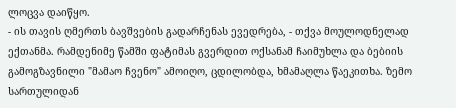ლოცვა დაიწყო.
- ის თავის ღმერთს ბავშვების გადარჩენას ევედრება, - თქვა მოულოდნელად ექთანმა. რამდენიმე წამში ფატიმას გვერდით ოქსანამ ჩაიმუხლა და ბებიის გამოგზავნილი "მამაო ჩვენო" ამოიღო, ცდილობდა, ხმამაღლა წაეკითხა. ზემო სართულიდან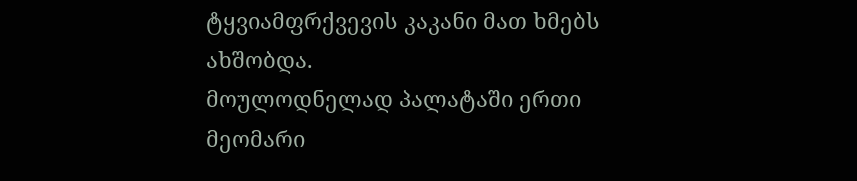ტყვიამფრქვევის კაკანი მათ ხმებს ახშობდა.
მოულოდნელად პალატაში ერთი მეომარი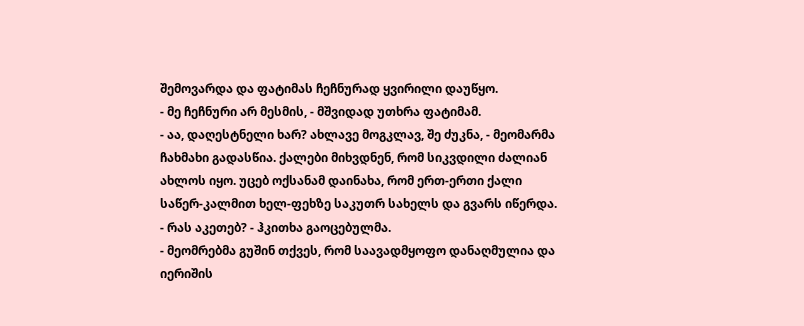შემოვარდა და ფატიმას ჩეჩნურად ყვირილი დაუწყო.
- მე ჩეჩნური არ მესმის, - მშვიდად უთხრა ფატიმამ.
- აა, დაღესტნელი ხარ? ახლავე მოგკლავ, შე ძუკნა, - მეომარმა ჩახმახი გადასწია. ქალები მიხვდნენ, რომ სიკვდილი ძალიან ახლოს იყო. უცებ ოქსანამ დაინახა, რომ ერთ-ერთი ქალი საწერ-კალმით ხელ-ფეხზე საკუთრ სახელს და გვარს იწერდა.
- რას აკეთებ? - ჰკითხა გაოცებულმა.
- მეომრებმა გუშინ თქვეს, რომ საავადმყოფო დანაღმულია და იერიშის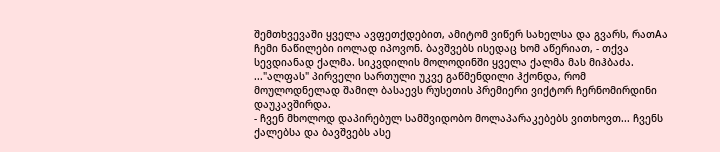შემთხვევაში ყველა ავფეთქდებით, ამიტომ ვიწერ სახელსა და გვარს, რათAა ჩემი ნაწილები იოლად იპოვონ. ბავშვებს ისედაც ხომ აწერიათ, - თქვა სევდიანად ქალმა. სიკვდილის მოლოდინში ყველა ქალმა მას მიჰბაძა.
..."ალფას" პირველი სართული უკვე გაწმენდილი ჰქონდა, რომ მოულოდნელად შამილ ბასაევს რუსეთის პრემიერი ვიქტორ ჩერნომირდინი დაუკავშირდა.
- ჩვენ მხოლოდ დაპირებულ სამშვიდობო მოლაპარაკებებს ვითხოვთ... ჩვენს ქალებსა და ბავშვებს ასე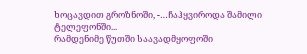ხოცავდით გროზნოში, -…ჩაჰყვიროდა შამილი ტელეფონში...
რამდენიმე წუთში საავადმყოფოში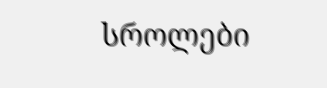სროლები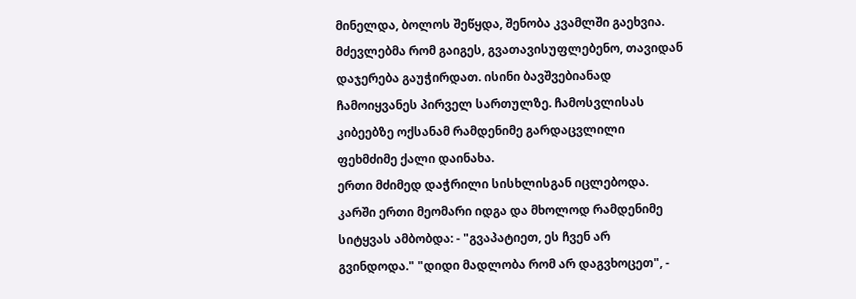მინელდა, ბოლოს შეწყდა, შენობა კვამლში გაეხვია. მძევლებმა რომ გაიგეს, გვათავისუფლებენო, თავიდან დაჯერება გაუჭირდათ. ისინი ბავშვებიანად ჩამოიყვანეს პირველ სართულზე. ჩამოსვლისას კიბეებზე ოქსანამ რამდენიმე გარდაცვლილი ფეხმძიმე ქალი დაინახა.
ერთი მძიმედ დაჭრილი სისხლისგან იცლებოდა. კარში ერთი მეომარი იდგა და მხოლოდ რამდენიმე სიტყვას ამბობდა: - "გვაპატიეთ, ეს ჩვენ არ გვინდოდა." "დიდი მადლობა რომ არ დაგვხოცეთ", -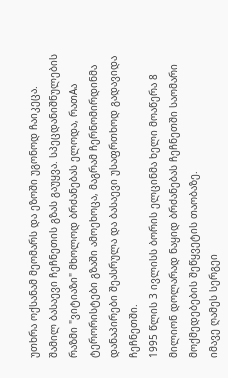უთხრა ოქსანამ მეომარს და ეზოში უგონოდ ჩაიკეცა.
შამილ ბასაევი ჩეჩნეთის გზას გაუყვა. სპეცდანიშნულების რაზმი "ვიტიაზი" მხოლოდ ბრძანებას ელოდა, რათAა ტერორისტები გზაში ამოეხოცა, მაგრამ ჩერნომირდინმა დანაპირები შეასრულა და ბასაევი უსაფრთხოდ გადავიდა ჩეჩნეთში.
1995 წლის 3 ივლისს ბორის ელცინმა ხელი მოაწერა 8 მილიონ დოლარად ნაყიდ ბრძანებას ჩეჩნეთში საომარი მოქმედებების შეწყვეტის თაობაზე.
იმავე ღამეს სერგეი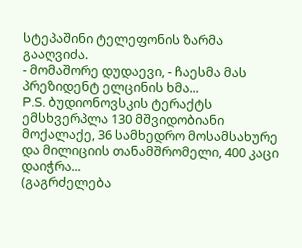სტეპაშინი ტელეფონის ზარმა გააღვიძა.
- მომაშორე დუდაევი, - ჩაესმა მას პრეზიდენტ ელცინის ხმა...
P.S. ბუდიონოვსკის ტერაქტს ემსხვერპლა 130 მშვიდობიანი მოქალაქე, 36 სამხედრო მოსამსახურე და მილიციის თანამშრომელი, 400 კაცი დაიჭრა...
(გაგრძელება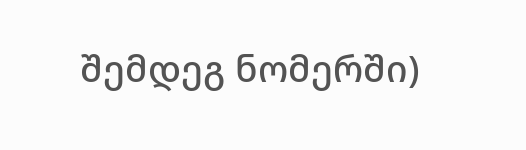შემდეგ ნომერში)